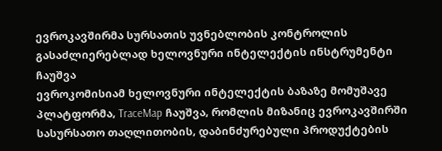ევროკავშირმა სურსათის უვნებლობის კონტროლის გასაძლიერებლად ხელოვნური ინტელექტის ინსტრუმენტი ჩაუშვა
ევროკომისიამ ხელოვნური ინტელექტის ბაზაზე მომუშავე პლატფორმა, TraceMap ჩაუშვა, რომლის მიზანიც ევროკავშირში სასურსათო თაღლითობის, დაბინძურებული პროდუქტების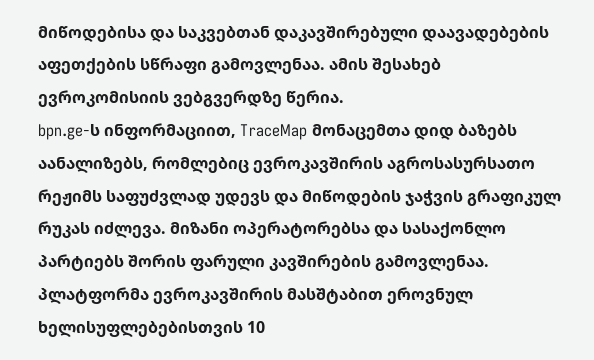მიწოდებისა და საკვებთან დაკავშირებული დაავადებების აფეთქების სწრაფი გამოვლენაა. ამის შესახებ ევროკომისიის ვებგვერდზე წერია.
bpn.ge-ს ინფორმაციით, TraceMap მონაცემთა დიდ ბაზებს აანალიზებს, რომლებიც ევროკავშირის აგროსასურსათო რეჟიმს საფუძვლად უდევს და მიწოდების ჯაჭვის გრაფიკულ რუკას იძლევა. მიზანი ოპერატორებსა და სასაქონლო პარტიებს შორის ფარული კავშირების გამოვლენაა.
პლატფორმა ევროკავშირის მასშტაბით ეროვნულ ხელისუფლებებისთვის 10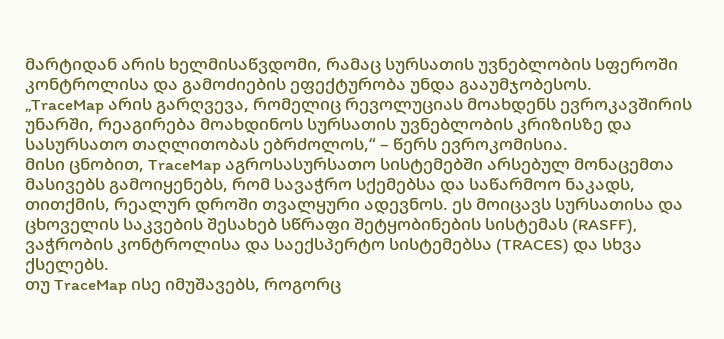მარტიდან არის ხელმისაწვდომი, რამაც სურსათის უვნებლობის სფეროში კონტროლისა და გამოძიების ეფექტურობა უნდა გააუმჯობესოს.
„TraceMap არის გარღვევა, რომელიც რევოლუციას მოახდენს ევროკავშირის უნარში, რეაგირება მოახდინოს სურსათის უვნებლობის კრიზისზე და სასურსათო თაღლითობას ებრძოლოს,“ – წერს ევროკომისია.
მისი ცნობით, TraceMap აგროსასურსათო სისტემებში არსებულ მონაცემთა მასივებს გამოიყენებს, რომ სავაჭრო სქემებსა და საწარმოო ნაკადს, თითქმის, რეალურ დროში თვალყური ადევნოს. ეს მოიცავს სურსათისა და ცხოველის საკვების შესახებ სწრაფი შეტყობინების სისტემას (RASFF), ვაჭრობის კონტროლისა და საექსპერტო სისტემებსა (TRACES) და სხვა ქსელებს.
თუ TraceMap ისე იმუშავებს, როგორც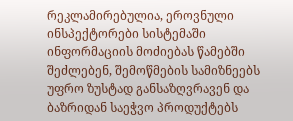რეკლამირებულია, ეროვნული ინსპექტორები სისტემაში ინფორმაციის მოძიებას წამებში შეძლებენ, შემოწმების სამიზნეებს უფრო ზუსტად განსაზღვრავენ და ბაზრიდან საეჭვო პროდუქტებს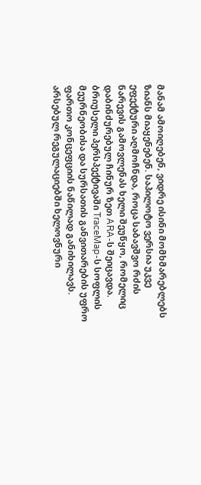მანამ ამოიღებენ, ვიდრე ისინი მომხმარებლებს ზიანს მიაყენებენ. საპილოტო ვერსია უკვე ეფექტური აღმოჩნდა, როცა საბავშვო რძის ნარევის გამოვლენას ხელი შეუწყო, რომელიც დაბინძურებულ ჩინურ ზეთ ARA-ს შეიცავდა.
ბრიუსელი პერსპექტივაში TraceMap-ს სოფლის მეურნეობისა და სურსათის განვითარების უფრო ფართო კონცეფციის ნაწილად განიხილავს. არსებულ რეგულაციებში ხელოვნური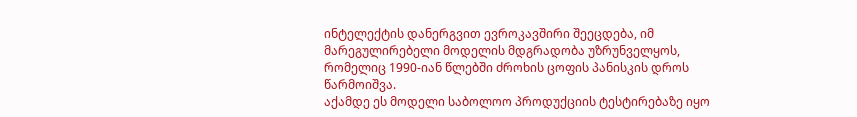ინტელექტის დანერგვით ევროკავშირი შეეცდება, იმ მარეგულირებელი მოდელის მდგრადობა უზრუნველყოს, რომელიც 1990-იან წლებში ძროხის ცოფის პანისკის დროს წარმოიშვა.
აქამდე ეს მოდელი საბოლოო პროდუქციის ტესტირებაზე იყო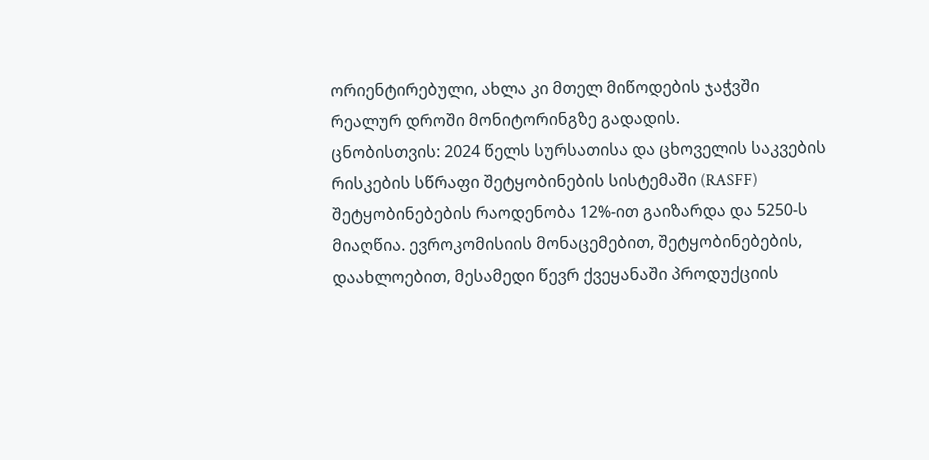ორიენტირებული, ახლა კი მთელ მიწოდების ჯაჭვში რეალურ დროში მონიტორინგზე გადადის.
ცნობისთვის: 2024 წელს სურსათისა და ცხოველის საკვების რისკების სწრაფი შეტყობინების სისტემაში (RASFF) შეტყობინებების რაოდენობა 12%-ით გაიზარდა და 5250-ს მიაღწია. ევროკომისიის მონაცემებით, შეტყობინებების, დაახლოებით, მესამედი წევრ ქვეყანაში პროდუქციის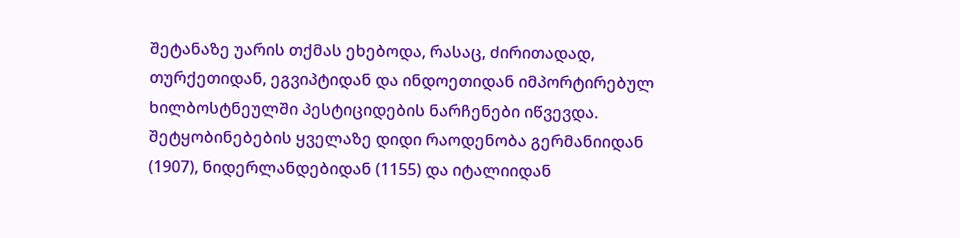შეტანაზე უარის თქმას ეხებოდა, რასაც, ძირითადად, თურქეთიდან, ეგვიპტიდან და ინდოეთიდან იმპორტირებულ ხილბოსტნეულში პესტიციდების ნარჩენები იწვევდა. შეტყობინებების ყველაზე დიდი რაოდენობა გერმანიიდან (1907), ნიდერლანდებიდან (1155) და იტალიიდან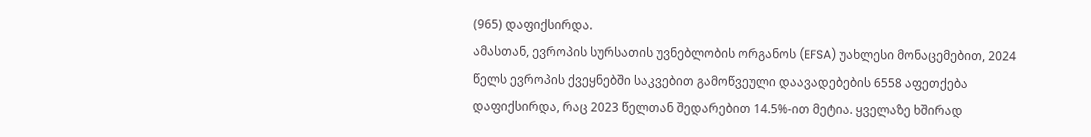(965) დაფიქსირდა.
ამასთან, ევროპის სურსათის უვნებლობის ორგანოს (EFSA) უახლესი მონაცემებით, 2024 წელს ევროპის ქვეყნებში საკვებით გამოწვეული დაავადებების 6558 აფეთქება დაფიქსირდა, რაც 2023 წელთან შედარებით 14.5%-ით მეტია. ყველაზე ხშირად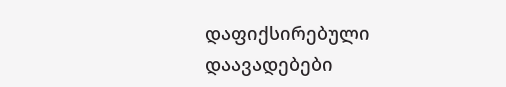დაფიქსირებული დაავადებები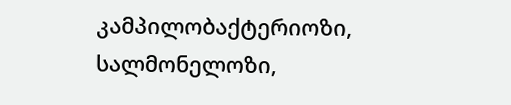კამპილობაქტერიოზი, სალმონელოზი,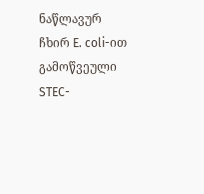ნაწლავურ ჩხირ E. coli-ით გამოწვეული STEC-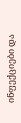ინფექციები და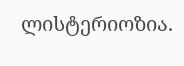ლისტერიოზია.